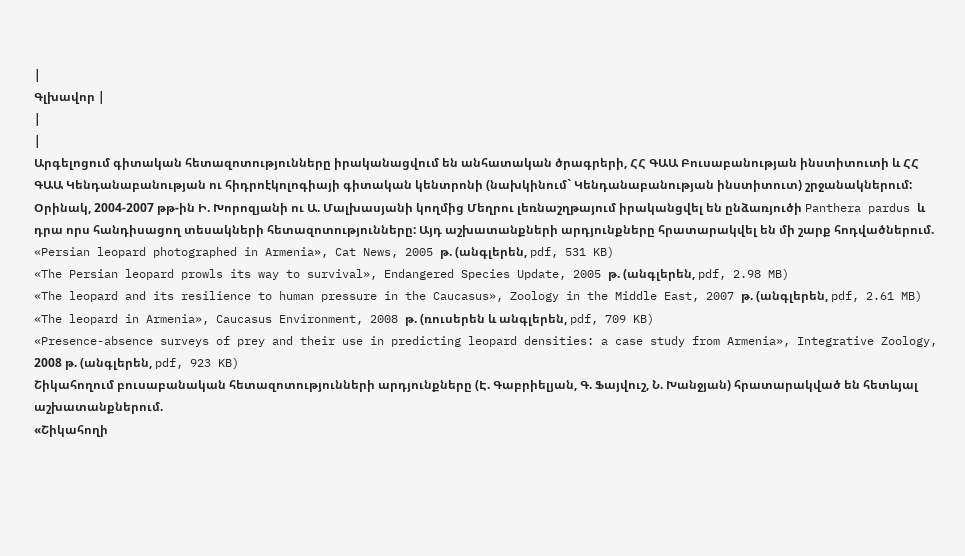|
Գլխավոր |
|
|
Արգելոցում գիտական հետազոտությունները իրականացվում են անհատական ծրագրերի, ՀՀ ԳԱԱ Բուսաբանության ինստիտուտի և ՀՀ ԳԱԱ Կենդանաբանության ու հիդրոէկոլոգիայի գիտական կենտրոնի (նախկինում` Կենդանաբանության ինստիտուտ) շրջանակներում: Օրինակ, 2004-2007 թթ-ին Ի. Խորոզյանի ու Ա. Մալխասյանի կողմից Մեղրու լեռնաշղթայում իրականցվել են ընձառյուծի Panthera pardus և դրա որս հանդիսացող տեսակների հետազոտությունները: Այդ աշխատանքների արդյունքները հրատարակվել են մի շարք հոդվածներում.
«Persian leopard photographed in Armenia», Cat News, 2005 թ. (անգլերեն, pdf, 531 KB)
«The Persian leopard prowls its way to survival», Endangered Species Update, 2005 թ. (անգլերեն, pdf, 2.98 MB)
«The leopard and its resilience to human pressure in the Caucasus», Zoology in the Middle East, 2007 թ. (անգլերեն, pdf, 2.61 MB)
«The leopard in Armenia», Caucasus Environment, 2008 թ. (ռուսերեն և անգլերեն, pdf, 709 KB)
«Presence-absence surveys of prey and their use in predicting leopard densities: a case study from Armenia», Integrative Zoology, 2008 թ. (անգլերեն, pdf, 923 KB)
Շիկահողում բուսաբանական հետազոտությունների արդյունքները (Է. Գաբրիելյան, Գ. Ֆայվուշ, Ն. Խանջյան) հրատարակված են հետևյալ աշխատանքներում.
«Շիկահողի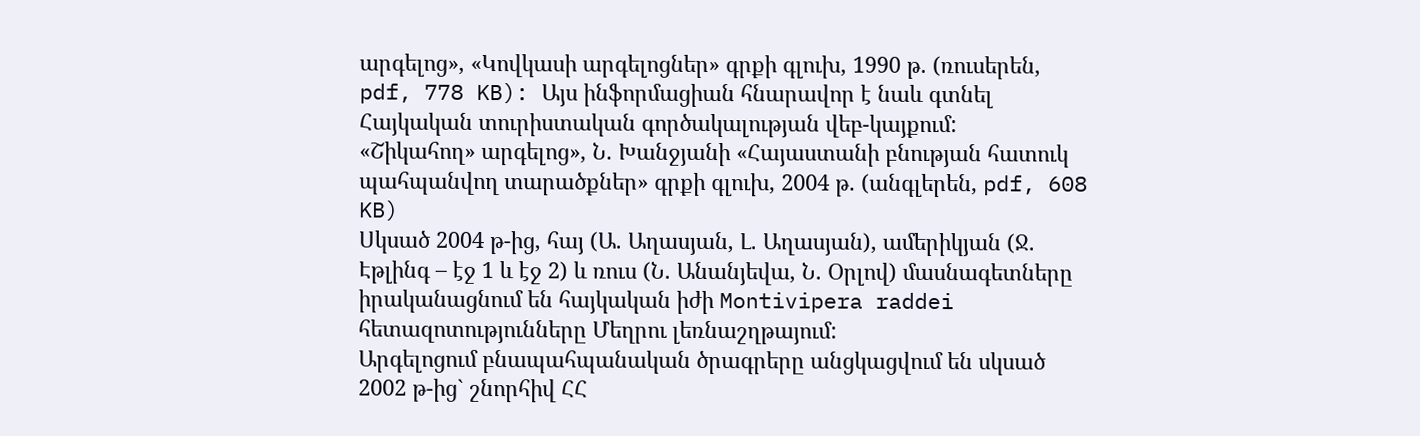արգելոց», «Կովկասի արգելոցներ» գրքի գլուխ, 1990 թ. (ռուսերեն, pdf, 778 KB): Այս ինֆորմացիան հնարավոր է նաև գտնել Հայկական տուրիստական գործակալության վեբ-կայքում:
«Շիկահող» արգելոց», Ն. Խանջյանի «Հայաստանի բնության հատուկ պահպանվող տարածքներ» գրքի գլուխ, 2004 թ. (անգլերեն, pdf, 608 KB)
Սկսած 2004 թ-ից, հայ (Ա. Աղասյան, Լ. Աղասյան), ամերիկյան (Ջ. Էթլինգ – էջ 1 և էջ 2) և ռուս (Ն. Անանյեվա, Ն. Օրլով) մասնագետները իրականացնում են հայկական իժի Montivipera raddei հետազոտությունները Մեղրու լեռնաշղթայում:
Արգելոցում բնապահպանական ծրագրերը անցկացվում են սկսած 2002 թ-ից` շնորհիվ ՀՀ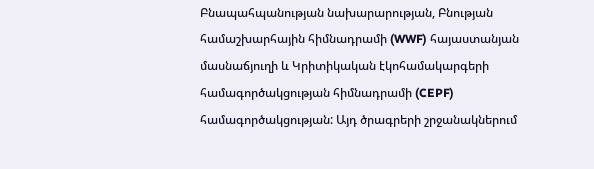Բնապահպանության նախարարության, Բնության համաշխարհային հիմնադրամի (WWF) հայաստանյան մասնաճյուղի և Կրիտիկական էկոհամակարգերի համագործակցության հիմնադրամի (CEPF) համագործակցության: Այդ ծրագրերի շրջանակներում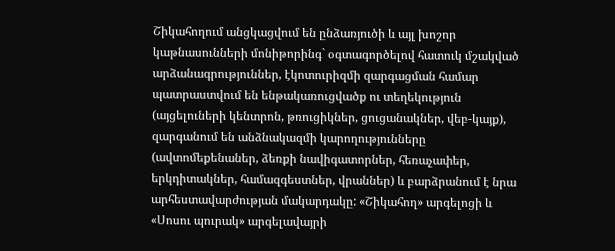Շիկահողում անցկացվում են ընձառյուծի և այլ խոշոր կաթնասունների մոնիթորինգ` օգտագործելով հատուկ մշակված արձանագրություններ, էկոտուրիզմի զարգացման համար պատրաստվում են ենթակառուցվածք ու տեղեկություն (այցելուների կենտրոն, թռուցիկներ, ցուցանակներ, վեբ-կայք), զարգանում են անձնակազմի կարողությունները (ավտոմեքենաներ, ձեռքի նավիգատորներ, հեռաչափեր, երկդիտակներ, համազգեստներ, վրաններ) և բարձրանում է նրա արհեստավարժության մակարդակը: «Շիկահող» արգելոցի և «Սոսու պուրակ» արգելավայրի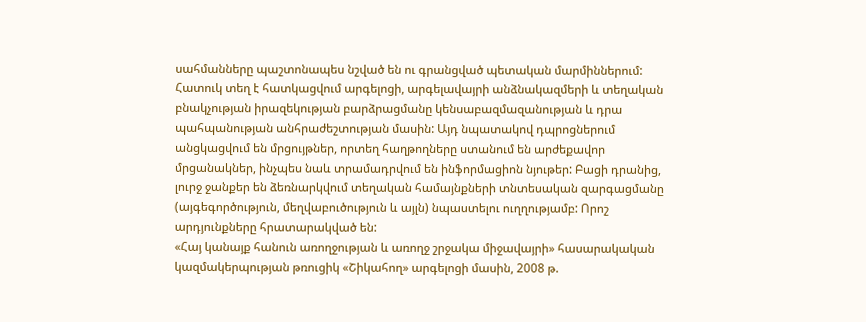սահմանները պաշտոնապես նշված են ու գրանցված պետական մարմիններում:
Հատուկ տեղ է հատկացվում արգելոցի, արգելավայրի անձնակազմերի և տեղական բնակչության իրազեկության բարձրացմանը կենսաբազմազանության և դրա պահպանության անհրաժեշտության մասին: Այդ նպատակով դպրոցներում անցկացվում են մրցույթներ, որտեղ հաղթողները ստանում են արժեքավոր մրցանակներ, ինչպես նաև տրամադրվում են ինֆորմացիոն նյութեր: Բացի դրանից, լուրջ ջանքեր են ձեռնարկվում տեղական համայնքների տնտեսական զարգացմանը (այգեգործություն, մեղվաբուծություն և այլն) նպաստելու ուղղությամբ: Որոշ արդյունքները հրատարակված են:
«Հայ կանայք հանուն առողջության և առողջ շրջակա միջավայրի» հասարակական կազմակերպության թռուցիկ «Շիկահող» արգելոցի մասին, 2008 թ.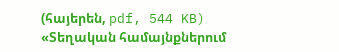(հայերեն, pdf, 544 KB)
«Տեղական համայնքներում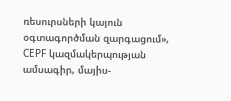ռեսուրսների կայուն օգտագործման զարգացում», CEPF կազմակերպության ամսագիր, մայիս-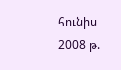հունիս 2008 թ.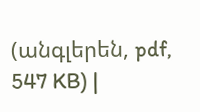(անգլերեն, pdf, 547 KB) |